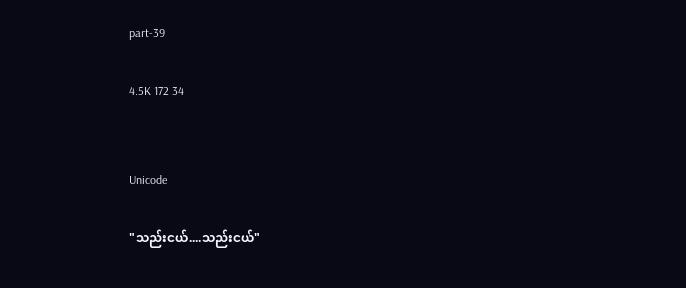part-39

4.5K 172 34


Unicode

"သည်းငယ်....သည်းငယ်"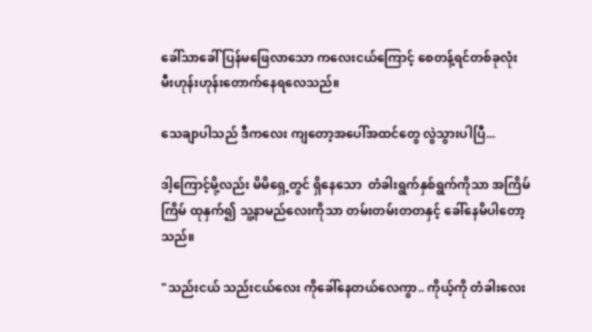ခေါ်သာခေါ် ပြန်မဖြေလာသော ကလေးငယ်ကြောင့် စေတန့်ရင်တစ်ခုလုံး မီးဟုန်းဟုန်းတောက်နေရလေသည်။

သေချာပါသည် ဒီကလေး ကျတော့အပေါ်အထင်တွေ လွဲသွားပါပြီ...

ဒါ့ကြောင့်မို့လည်း မိမိရှေ့တွင် ရှိနေသော  တံခါးရွက်နှစ်ရွက်ကိုသာ အကြိမ်ကြိမ် ထုနှက်၍ သူ့နာမည်လေးကိုသာ တမ်းတမ်းတတနှင့် ခေါ်နေမိပါတော့သည်။

"သည်းငယ် သည်းငယ်လေး ကိုခေါ်နေတယ်လေကွာ.. ကိုယ့်ကို တံခါးလေး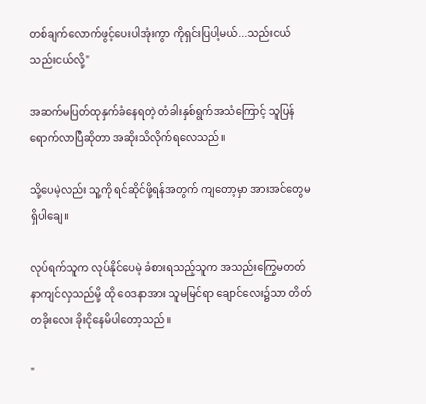တစ်ချက်လောက်ဖွင့်ပေးပါအုံးကွာ ကိုရှင်းပြပါ့မယ်...သည်းငယ် သည်းငယ်လို့"

အဆက်မပြတ်ထုနှက်ခံနေရတဲ့ တံခါးနှစ်ရွက်အသံကြောင့် သူပြန်ရောက်လာပြီဆိုတာ အဆိုးသိလိုက်ရလေသည်။

သို့ပေမဲ့လည်း သူ့ကို ရင်ဆိုင်ဖို့ရန်အတွက် ကျတော့မှာ အားအင်တွေမရှိပါချေ။

လုပ်ရက်သူက လုပ်နိုင်ပေမဲ့ ခံစားရသည့်သူက အသည်းကြွေမတတ်နာကျင်လှသည်မို့ ထို ဝေဒနာအား သူမမြင်ရာ ချောင်လေး၌သာ တိတ်တခိုးလေး ခိုးငိုနေမိပါတော့သည်။

"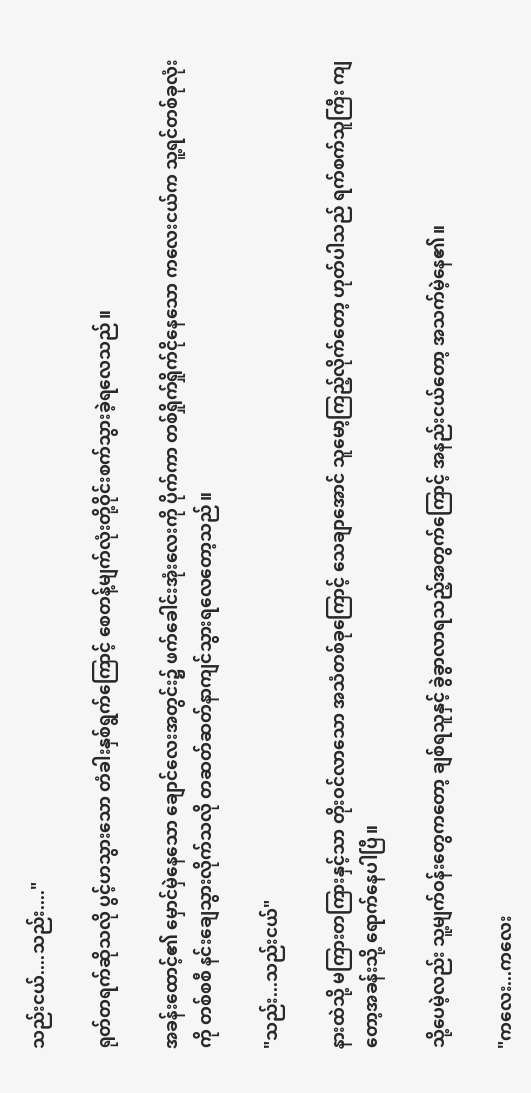သည်းငယ်....သည်း...."

ရုတ်တရက်ဆိုသလို ပွင့်ဟသွားသော တံခါးနှစ်ရွက်ကြောင့် စေတန့်မျက်လုံးတို့ဝိုင်းစက်သွားခဲ့ရလေသည်။

အခန်းထောင့်၏ မှောင်မှဲနေသော ချောင်လေးအတွင်း၌ ဖက်ခေါင်းအုံးလေးကို ပိုက်ကာ တစ်ရှိုက်ရှိုက်ငိုနေသော ကလေးငယ်က သူ့ရင်တစ်ခုလုံးကို တစ်စစီ နင်းချေသွားလိုက်သလို တဆတ်ဆတ်နာကျင်သွားရလေတော့သည်။

"သည်း...သည်းငယ်"

နားထဲသို့ မကြားတကြားနှင့်သာ တိုးဝင်လာသော အသံတစ်ခုကြောင့် သေချာအောင် သူမော့ကြည့်လိုက်တော့ ဟုတ်ပါသည် ရက်စက်သူကြီး ကျတော့အခန်းသို့ ရောက်နေပါပြီ။

သို့ပေမဲ့လည်း သူ့မျက်ဝန်းတွေကတော့ ချစ်ရသူနှင့် ခွဲခွာလာရသည့်အတွက်ကြောင့် အနည်းငယ်တော့ အသက်မဲ့နေ၏။

"ကလေး...ကလေး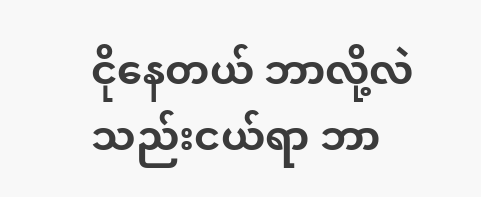ငိုနေတယ် ဘာလို့လဲ သည်းငယ်ရာ ဘာ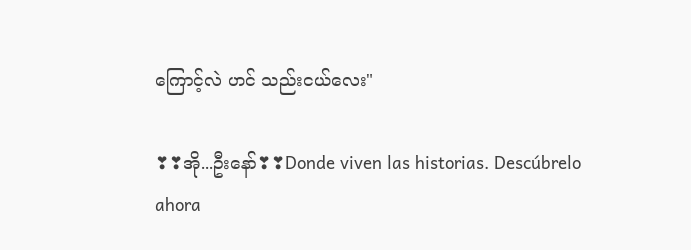ကြောင့်လဲ ဟင် သည်းငယ်လေး"

❣❣အို...ဦးနော်❣❣Donde viven las historias. Descúbrelo ahora